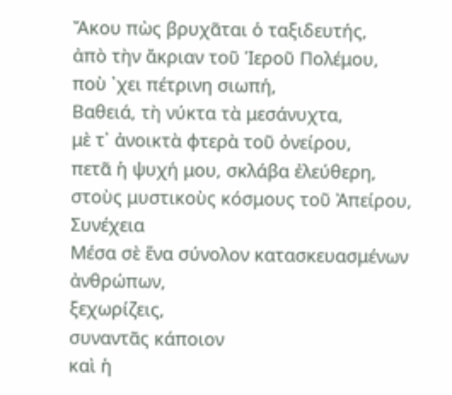Ἄκου πὼς βρυχᾶται ὁ ταξιδευτής,
ἀπὸ τὴν ἄκριαν τοῦ Ἱεροῦ Πολέμου,
ποὺ ᾿χει πέτρινη σιωπή,
Βαθειά, τὴ νύκτα τὰ μεσάνυχτα,
μὲ τ᾿ ἀνοικτὰ φτερὰ τοῦ ὀνείρου,
πετᾶ ἡ ψυχή μου, σκλάβα ἐλεύθερη,
στοὺς μυστικοὺς κόσμους τοῦ Ἀπείρου,
Συνέχεια
Μέσα σὲ ἕνα σύνολον κατασκευασμένων ἀνθρώπων,
ξεχωρίζεις,
συναντᾶς κάποιον
καὶ ἡ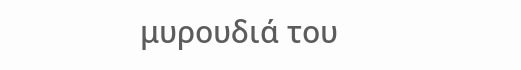μυρουδιά του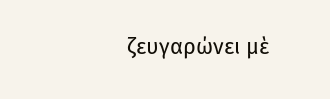ζευγαρώνει μὲ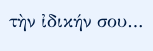τὴν ἰδικήν σου…